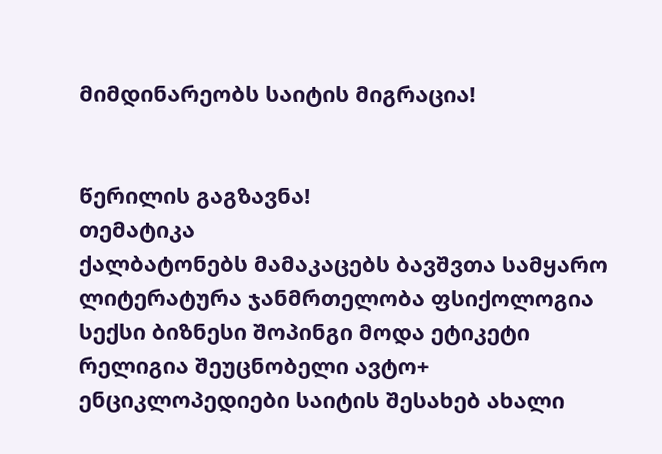მიმდინარეობს საიტის მიგრაცია!


წერილის გაგზავნა!
თემატიკა
ქალბატონებს მამაკაცებს ბავშვთა სამყარო ლიტერატურა ჯანმრთელობა ფსიქოლოგია სექსი ბიზნესი შოპინგი მოდა ეტიკეტი რელიგია შეუცნობელი ავტო+ ენციკლოპედიები საიტის შესახებ ახალი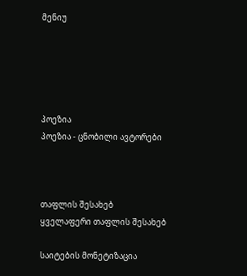მენიუ





პოეზია
პოეზია - ცნობილი ავტორები



თაფლის შესახებ
ყველაფერი თაფლის შესახებ

საიტების მონეტიზაცია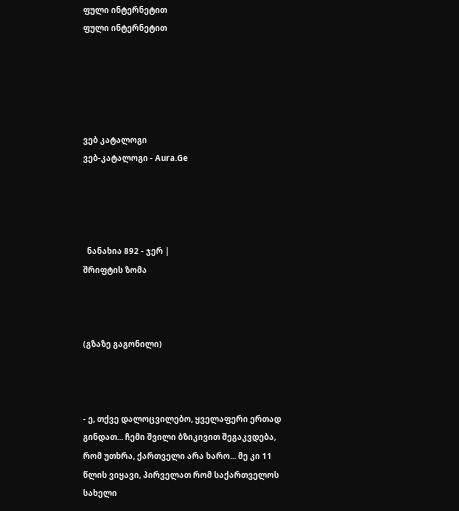ფული ინტერნეტით
ფული ინტერნეტით





ვებ კატალოგი
ვებ-კატალოგი - Aura.Ge




  ნანახია 892 - ჯერ |
შრიფტის ზომა



(გზაზე გაგონილი)



- ე, თქვე დალოცვილებო, ყველაფერი ერთად გინდათ... ჩემი შვილი ბზიკივით შეგაკვდება, რომ უთხრა, ქართველი არა ხარო... მე კი 11 წლის ვიყავი, პირველათ რომ საქართველოს სახელი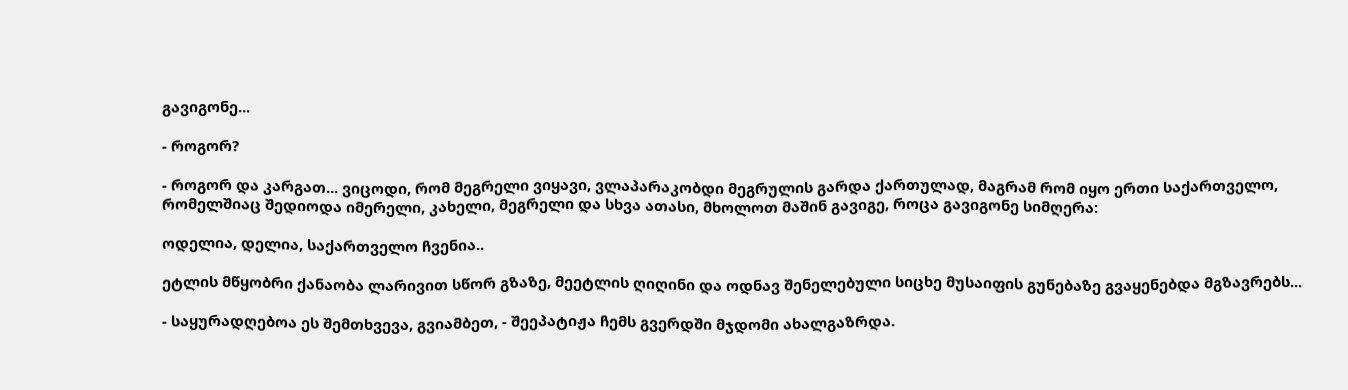გავიგონე...

- როგორ?

- როგორ და კარგათ... ვიცოდი, რომ მეგრელი ვიყავი, ვლაპარაკობდი მეგრულის გარდა ქართულად, მაგრამ რომ იყო ერთი საქართველო, რომელშიაც შედიოდა იმერელი, კახელი, მეგრელი და სხვა ათასი, მხოლოთ მაშინ გავიგე, როცა გავიგონე სიმღერა:

ოდელია, დელია, საქართველო ჩვენია..

ეტლის მწყობრი ქანაობა ლარივით სწორ გზაზე, მეეტლის ღიღინი და ოდნავ შენელებული სიცხე მუსაიფის გუნებაზე გვაყენებდა მგზავრებს...

- საყურადღებოა ეს შემთხვევა, გვიამბეთ, - შეეპატიჟა ჩემს გვერდში მჯდომი ახალგაზრდა.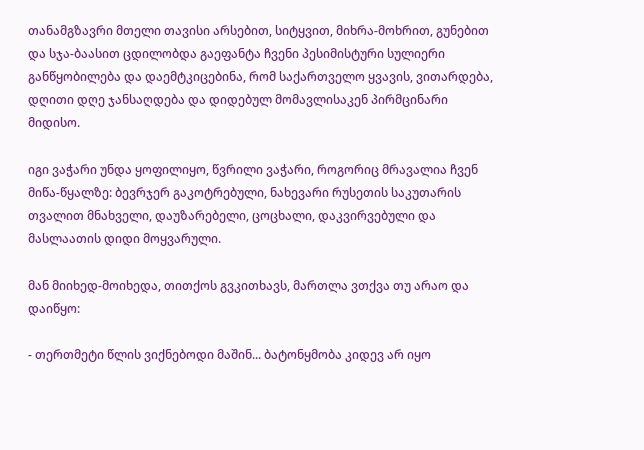თანამგზავრი მთელი თავისი არსებით, სიტყვით, მიხრა-მოხრით, გუნებით და სჯა-ბაასით ცდილობდა გაეფანტა ჩვენი პესიმისტური სულიერი განწყობილება და დაემტკიცებინა, რომ საქართველო ყვავის, ვითარდება, დღითი დღე ჯანსაღდება და დიდებულ მომავლისაკენ პირმცინარი მიდისო.

იგი ვაჭარი უნდა ყოფილიყო, წვრილი ვაჭარი, როგორიც მრავალია ჩვენ მიწა-წყალზე: ბევრჯერ გაკოტრებული, ნახევარი რუსეთის საკუთარის თვალით მნახველი, დაუზარებელი, ცოცხალი, დაკვირვებული და მასლაათის დიდი მოყვარული.

მან მიიხედ-მოიხედა, თითქოს გვკითხავს, მართლა ვთქვა თუ არაო და დაიწყო:

- თერთმეტი წლის ვიქნებოდი მაშინ... ბატონყმობა კიდევ არ იყო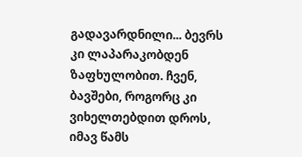გადავარდნილი... ბევრს კი ლაპარაკობდენ ზაფხულობით. ჩვენ, ბავშები, როგორც კი ვიხელთებდით დროს, იმავ წამს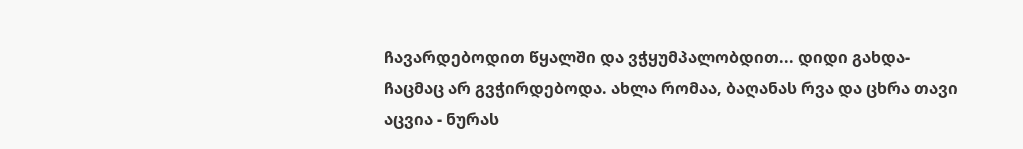ჩავარდებოდით წყალში და ვჭყუმპალობდით... დიდი გახდა-ჩაცმაც არ გვჭირდებოდა. ახლა რომაა, ბაღანას რვა და ცხრა თავი აცვია - ნურას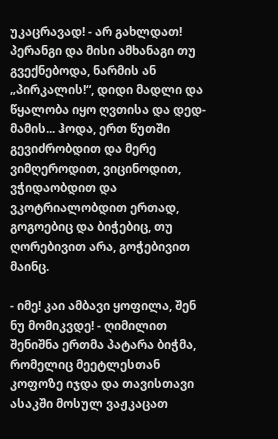უკაცრავად! - არ გახლდათ! პერანგი და მისი ამხანაგი თუ გვექნებოდა, ნარმის ან „პირკალის!“, დიდი მადლი და წყალობა იყო ღვთისა და დედ-მამის... ჰოდა, ერთ წუთში გევიძრობდით და მერე ვიმღეროდით, ვიცინოდით, ვჭიდაობდით და ვკოტრიალობდით ერთად, გოგოებიც და ბიჭებიც, თუ ღორებივით არა, გოჭებივით მაინც.

- იმე! კაი ამბავი ყოფილა, შენ ნუ მომიკვდე! - ღიმილით შენიშნა ერთმა პატარა ბიჭმა, რომელიც მეეტლესთან კოფოზე იჯდა და თავისთავი ასაკში მოსულ ვაჟკაცათ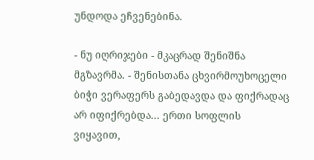უნდოდა ეჩვენებინა.

- ნუ იღრიჯები - მკაცრად შენიშნა მგზავრმა. - შენისთანა ცხვირმოუხოცელი ბიჭი ვერაფერს გაბედავდა და ფიქრადაც არ იფიქრებდა... ერთი სოფლის ვიყავით,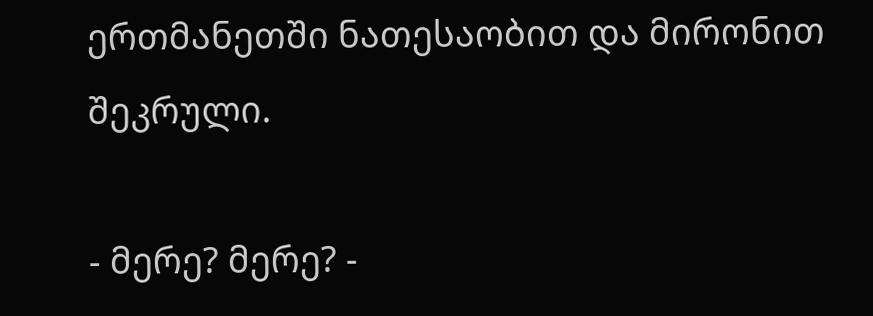ერთმანეთში ნათესაობით და მირონით შეკრული.

- მერე? მერე? -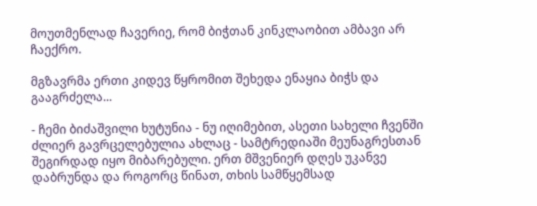მოუთმენლად ჩავერიე, რომ ბიჭთან კინკლაობით ამბავი არ ჩაექრო.

მგზავრმა ერთი კიდევ წყრომით შეხედა ენაყია ბიჭს და გააგრძელა...

- ჩემი ბიძაშვილი ხუტუნია - ნუ იღიმებით, ასეთი სახელი ჩვენში ძლიერ გავრცელებულია ახლაც - სამტრედიაში მეუნაგრესთან შეგირდად იყო მიბარებული. ერთ მშვენიერ დღეს უკანვე დაბრუნდა და როგორც წინათ, თხის სამწყემსად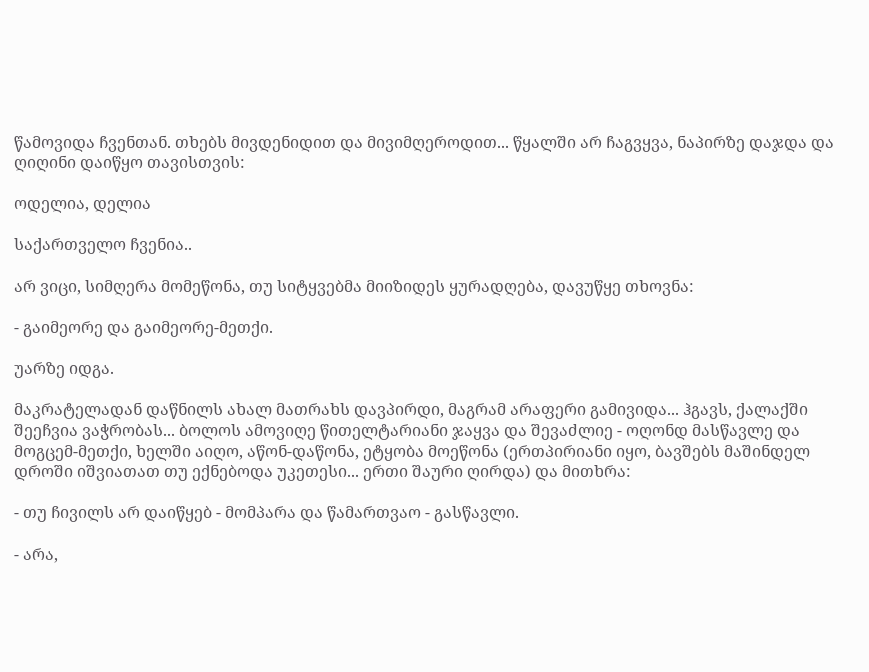წამოვიდა ჩვენთან. თხებს მივდენიდით და მივიმღეროდით... წყალში არ ჩაგვყვა, ნაპირზე დაჯდა და ღიღინი დაიწყო თავისთვის:

ოდელია, დელია

საქართველო ჩვენია..

არ ვიცი, სიმღერა მომეწონა, თუ სიტყვებმა მიიზიდეს ყურადღება, დავუწყე თხოვნა:

- გაიმეორე და გაიმეორე-მეთქი.

უარზე იდგა.

მაკრატელადან დაწნილს ახალ მათრახს დავპირდი, მაგრამ არაფერი გამივიდა... ჰგავს, ქალაქში შეეჩვია ვაჭრობას... ბოლოს ამოვიღე წითელტარიანი ჯაყვა და შევაძლიე - ოღონდ მასწავლე და მოგცემ-მეთქი, ხელში აიღო, აწონ-დაწონა, ეტყობა მოეწონა (ერთპირიანი იყო, ბავშებს მაშინდელ დროში იშვიათათ თუ ექნებოდა უკეთესი... ერთი შაური ღირდა) და მითხრა:

- თუ ჩივილს არ დაიწყებ - მომპარა და წამართვაო - გასწავლი.

- არა,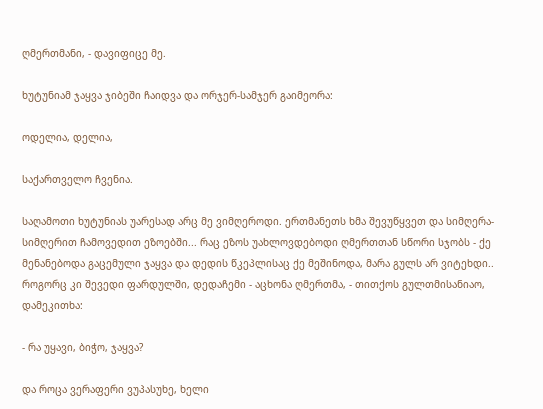ღმერთმანი, - დავიფიცე მე.

ხუტუნიამ ჯაყვა ჯიბეში ჩაიდვა და ორჯერ-სამჯერ გაიმეორა:

ოდელია, დელია,

საქართველო ჩვენია.

საღამოთი ხუტუნიას უარესად არც მე ვიმღეროდი. ერთმანეთს ხმა შევუწყვეთ და სიმღერა-სიმღერით ჩამოვედით ეზოებში... რაც ეზოს უახლოვდებოდი ღმერთთან სწორი სჯობს - ქე მენანებოდა გაცემული ჯაყვა და დედის წკეპლისაც ქე მეშინოდა, მარა გულს არ ვიტეხდი.. როგორც კი შევედი ფარდულში, დედაჩემი - აცხონა ღმერთმა, - თითქოს გულთმისანიაო, დამეკითხა:

- რა უყავი, ბიჭო, ჯაყვა?

და როცა ვერაფერი ვუპასუხე, ხელი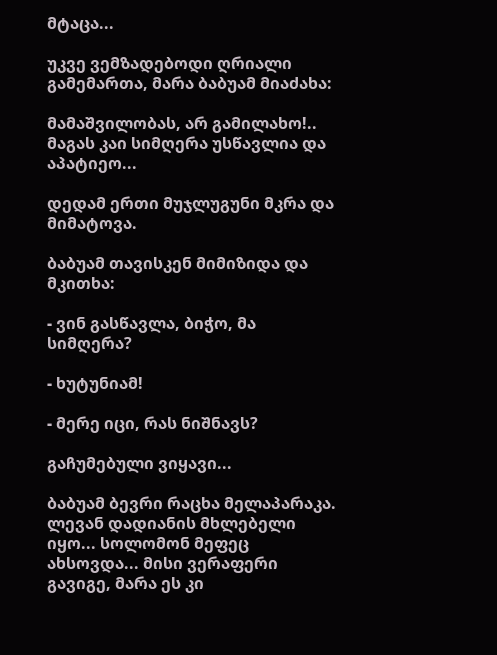მტაცა...

უკვე ვემზადებოდი ღრიალი გამემართა, მარა ბაბუამ მიაძახა:

მამაშვილობას, არ გამილახო!.. მაგას კაი სიმღერა უსწავლია და აპატიეო...

დედამ ერთი მუჯლუგუნი მკრა და მიმატოვა.

ბაბუამ თავისკენ მიმიზიდა და მკითხა:

- ვინ გასწავლა, ბიჭო, მა სიმღერა?

- ხუტუნიამ!

- მერე იცი, რას ნიშნავს?

გაჩუმებული ვიყავი...

ბაბუამ ბევრი რაცხა მელაპარაკა. ლევან დადიანის მხლებელი იყო... სოლომონ მეფეც ახსოვდა... მისი ვერაფერი გავიგე, მარა ეს კი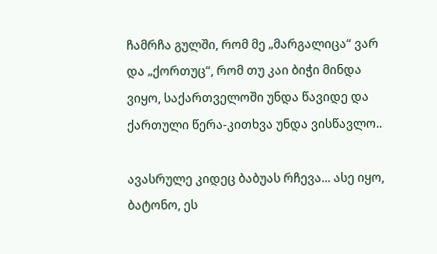ჩამრჩა გულში, რომ მე „მარგალიცა“ ვარ და „ქორთუც“, რომ თუ კაი ბიჭი მინდა ვიყო, საქართველოში უნდა წავიდე და ქართული წერა-კითხვა უნდა ვისწავლო..

ავასრულე კიდეც ბაბუას რჩევა... ასე იყო, ბატონო, ეს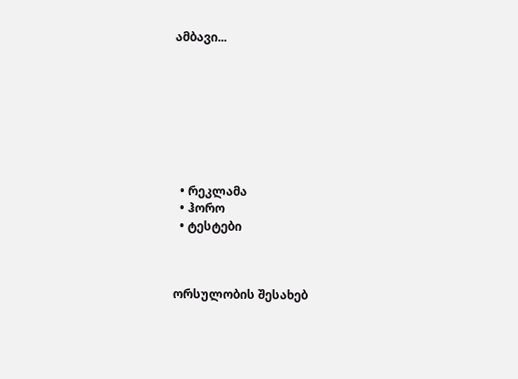ამბავი...








  • რეკლამა
  • ჰორო
  • ტესტები



ორსულობის შესახებ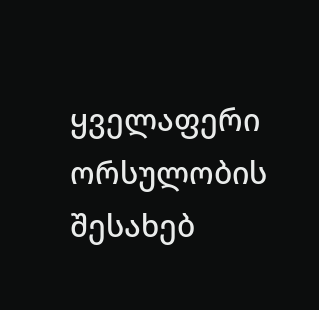ყველაფერი ორსულობის შესახებ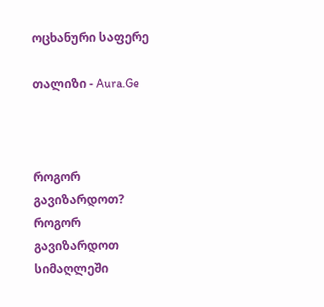ოცხანური საფერე

თალიზი - Aura.Ge



როგორ გავიზარდოთ?
როგორ გავიზარდოთ სიმაღლეში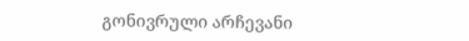გონივრული არჩევანი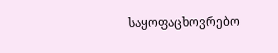საყოფაცხოვრებო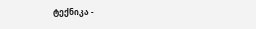ტექნიკა -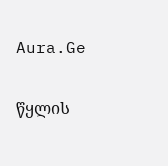Aura.Ge

წყლის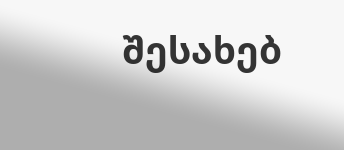შესახებ